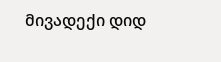მივადექი დიდ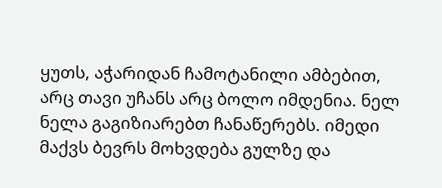ყუთს, აჭარიდან ჩამოტანილი ამბებით, არც თავი უჩანს არც ბოლო იმდენია. ნელ ნელა გაგიზიარებთ ჩანაწერებს. იმედი მაქვს ბევრს მოხვდება გულზე და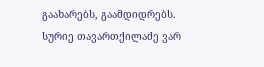გაახარებს, გაამდიდრებს.
სურიე თავართქილაძე ვარ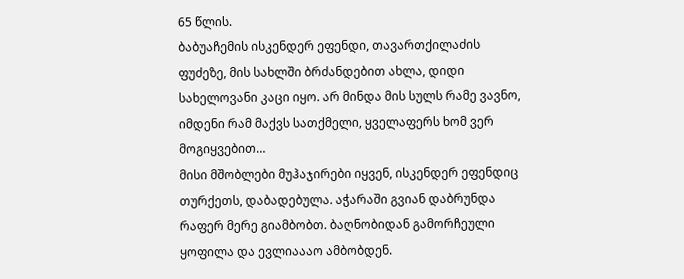65 წლის.
ბაბუაჩემის ისკენდერ ეფენდი, თავართქილაძის ფუძეზე, მის სახლში ბრძანდებით ახლა, დიდი სახელოვანი კაცი იყო. არ მინდა მის სულს რამე ვავნო, იმდენი რამ მაქვს სათქმელი, ყველაფერს ხომ ვერ მოგიყვებით…
მისი მშობლები მუჰაჯირები იყვენ, ისკენდერ ეფენდიც თურქეთს, დაბადებულა. აჭარაში გვიან დაბრუნდა რაფერ მერე გიამბობთ. ბაღნობიდან გამორჩეული ყოფილა და ევლიაააო ამბობდენ.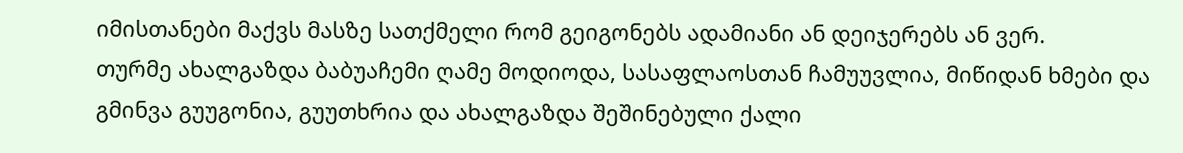იმისთანები მაქვს მასზე სათქმელი რომ გეიგონებს ადამიანი ან დეიჯერებს ან ვერ.
თურმე ახალგაზდა ბაბუაჩემი ღამე მოდიოდა, სასაფლაოსთან ჩამუუვლია, მიწიდან ხმები და გმინვა გუუგონია, გუუთხრია და ახალგაზდა შეშინებული ქალი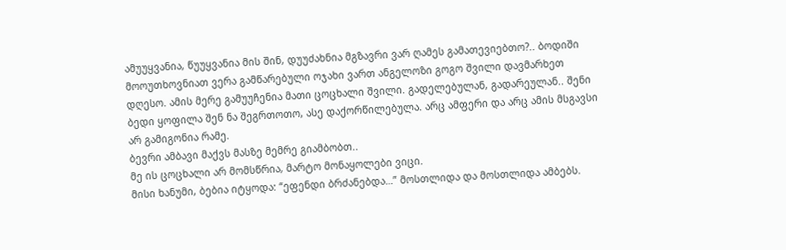ამუუყვანია, წუუყვანია მის შინ, დუუძახნია მგზავრი ვარ ღამეს გამათევიებთო?.. ბოდიში მოოუთხოვნიათ ვერა გამწარებული ოჯახი ვართ ანგელოზი გოგო შვილი დავმარხეთ დღესო. ამის მერე გამუუჩენია მათი ცოცხალი შვილი. გადელებულან, გადარეულან.. შენი ბედი ყოფილა შენ ნა შეგრთოთო, ასე დაქორწილებულა. არც ამფერი და არც ამის მსგავსი არ გამიგონია რამე.
ბევრი ამბავი მაქვს მასზე მემრე გიამბობთ..
მე ის ცოცხალი არ მომსწრია, მარტო მონაყოლები ვიცი.
მისი ხანუმი, ბებია იტყოდა: “ეფენდი ბრძანებდა…” მოსთლიდა და მოსთლიდა ამბებს.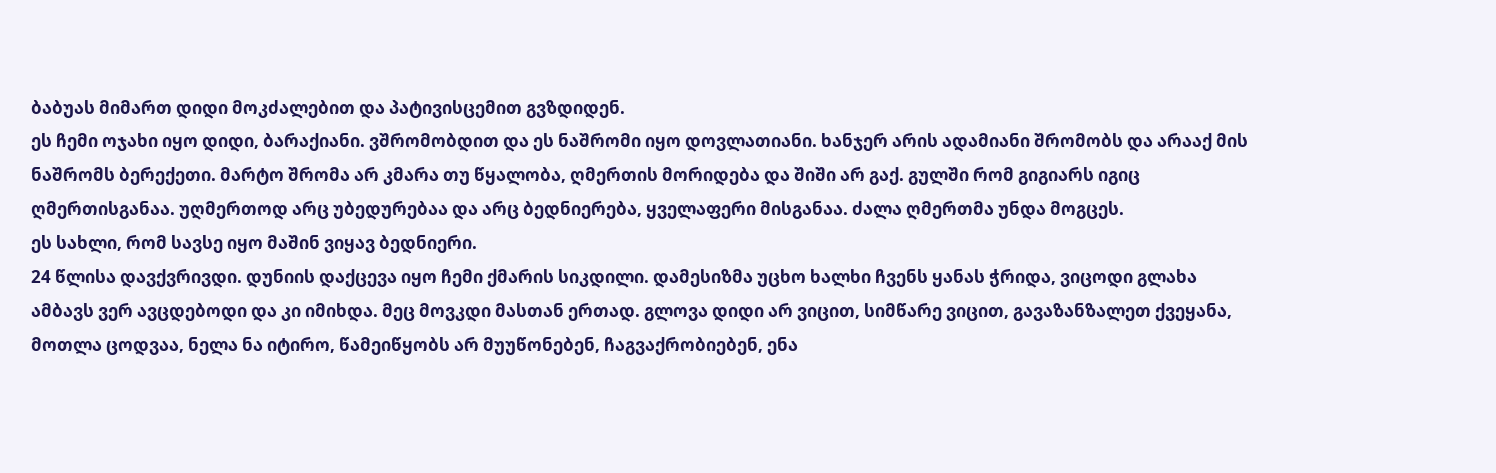ბაბუას მიმართ დიდი მოკძალებით და პატივისცემით გვზდიდენ.
ეს ჩემი ოჯახი იყო დიდი, ბარაქიანი. ვშრომობდით და ეს ნაშრომი იყო დოვლათიანი. ხანჯერ არის ადამიანი შრომობს და არააქ მის ნაშრომს ბერექეთი. მარტო შრომა არ კმარა თუ წყალობა, ღმერთის მორიდება და შიში არ გაქ. გულში რომ გიგიარს იგიც ღმერთისგანაა. უღმერთოდ არც უბედურებაა და არც ბედნიერება, ყველაფერი მისგანაა. ძალა ღმერთმა უნდა მოგცეს.
ეს სახლი, რომ სავსე იყო მაშინ ვიყავ ბედნიერი.
24 წლისა დავქვრივდი. დუნიის დაქცევა იყო ჩემი ქმარის სიკდილი. დამესიზმა უცხო ხალხი ჩვენს ყანას ჭრიდა, ვიცოდი გლახა ამბავს ვერ ავცდებოდი და კი იმიხდა. მეც მოვკდი მასთან ერთად. გლოვა დიდი არ ვიცით, სიმწარე ვიცით, გავაზანზალეთ ქვეყანა, მოთლა ცოდვაა, ნელა ნა იტირო, წამეიწყობს არ მუუწონებენ, ჩაგვაქრობიებენ, ენა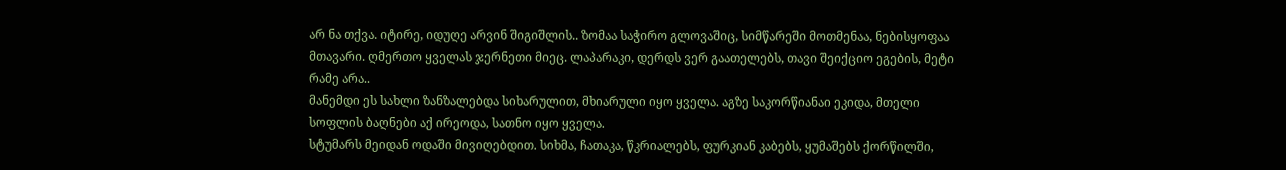არ ნა თქვა. იტირე, იდუღე არვინ შიგიშლის.. ზომაა საჭირო გლოვაშიც, სიმწარეში მოთმენაა, ნებისყოფაა მთავარი. ღმერთო ყველას ჯერნეთი მიეც. ლაპარაკი, დერდს ვერ გაათელებს, თავი შეიქციო ეგების, მეტი რამე არა..
მანემდი ეს სახლი ზანზალებდა სიხარულით, მხიარული იყო ყველა. აგზე საკორწიანაი ეკიდა, მთელი სოფლის ბაღნები აქ ირეოდა, სათნო იყო ყველა.
სტუმარს მეიდან ოდაში მივიღებდით. სიხმა, ჩათაკა, წკრიალებს, ფურკიან კაბებს, ყუმაშებს ქორწილში,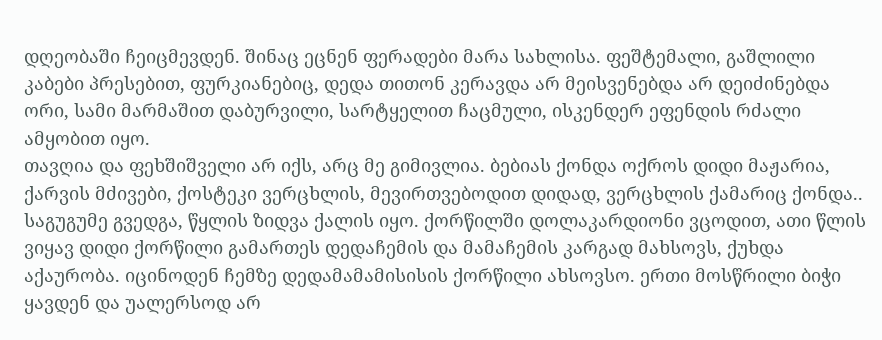დღეობაში ჩეიცმევდენ. შინაც ეცნენ ფერადები მარა სახლისა. ფეშტემალი, გაშლილი კაბები პრესებით, ფურკიანებიც, დედა თითონ კერავდა არ მეისვენებდა არ დეიძინებდა ორი, სამი მარმაშით დაბურვილი, სარტყელით ჩაცმული, ისკენდერ ეფენდის რძალი ამყობით იყო.
თავღია და ფეხშიშველი არ იქს, არც მე გიმივლია. ბებიას ქონდა ოქროს დიდი მაჟარია, ქარვის მძივები, ქოსტეკი ვერცხლის, მევირთვებოდით დიდად, ვერცხლის ქამარიც ქონდა..
საგუგუმე გვედგა, წყლის ზიდვა ქალის იყო. ქორწილში დოლაკარდიონი ვცოდით, ათი წლის ვიყავ დიდი ქორწილი გამართეს დედაჩემის და მამაჩემის კარგად მახსოვს, ქუხდა აქაურობა. იცინოდენ ჩემზე დედამამამისისის ქორწილი ახსოვსო. ერთი მოსწრილი ბიჭი ყავდენ და უალერსოდ არ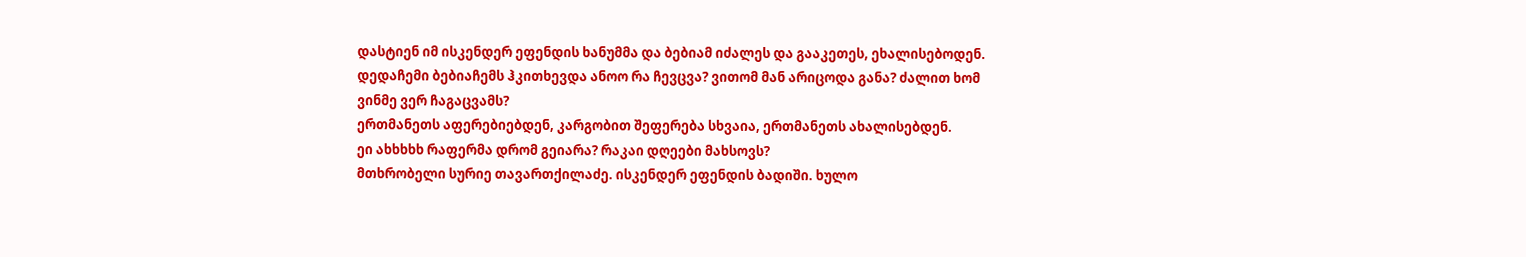დასტიენ იმ ისკენდერ ეფენდის ხანუმმა და ბებიამ იძალეს და გააკეთეს, ეხალისებოდენ.
დედაჩემი ბებიაჩემს ჰკითხევდა ანოო რა ჩევცვა? ვითომ მან არიცოდა განა? ძალით ხომ ვინმე ვერ ჩაგაცვამს?
ერთმანეთს აფერებიებდენ, კარგობით შეფერება სხვაია, ერთმანეთს ახალისებდენ.
ეი ახხხხხ რაფერმა დრომ გეიარა? რაკაი დღეები მახსოვს?
მთხრობელი სურიე თავართქილაძე. ისკენდერ ეფენდის ბადიში. ხულო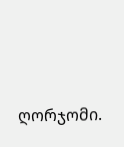ღორჯომი.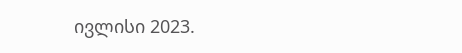ივლისი 2023.